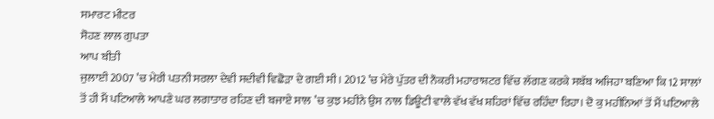ਸਮਾਰਟ ਮੀਟਰ
ਸੋਹਣ ਲਾਲ ਗੁਪਤਾ
ਆਪ ਬੀਤੀ
ਜੁਲਾਈ 2007 ’ਚ ਮੇਰੀ ਪਤਨੀ ਸਰਲਾ ਦੇਵੀ ਸਦੀਵੀ ਵਿਛੋੜਾ ਦੇ ਗਈ ਸੀ। 2012 ’ਚ ਮੇਰੇ ਪੁੱਤਰ ਦੀ ਨੌਕਰੀ ਮਹਾਰਾਸ਼ਟਰ ਵਿੱਚ ਲੱਗਣ ਕਰਕੇ ਸਬੱਬ ਅਜਿਹਾ ਬਣਿਆ ਕਿ 12 ਸਾਲਾਂ ਤੋਂ ਹੀ ਮੈਂ ਪਟਿਆਲੇ ਆਪਣੇ ਘਰ ਲਗਾਤਾਰ ਰਹਿਣ ਦੀ ਬਜਾਏ ਸਾਲ ’ਚ ਕੁਝ ਮਹੀਨੇ ਉਸ ਨਾਲ ਡਿਊਟੀ ਵਾਲੇ ਵੱਖ ਵੱਖ ਸ਼ਹਿਰਾਂ ਵਿੱਚ ਰਹਿੰਦਾ ਰਿਹਾ। ਦੋ ਕੁ ਮਹੀਨਿਆਂ ਤੋਂ ਮੈਂ ਪਟਿਆਲੇ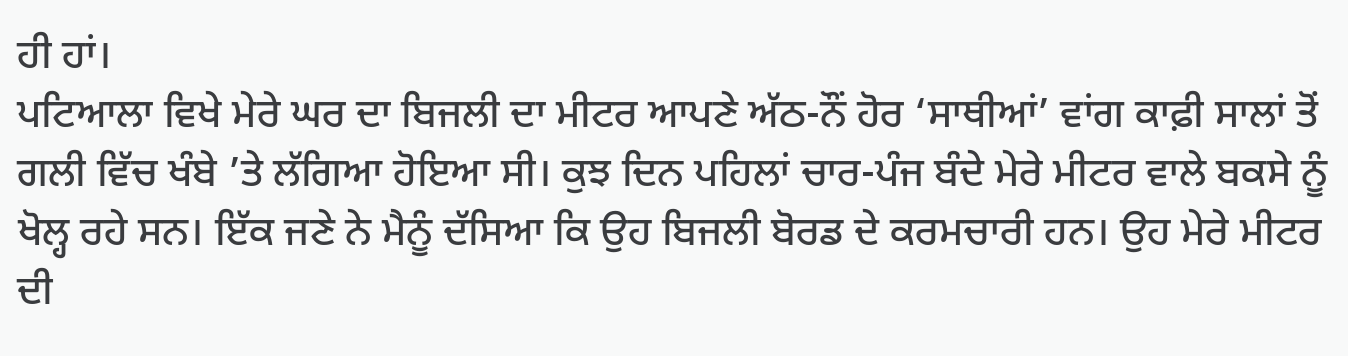ਹੀ ਹਾਂ।
ਪਟਿਆਲਾ ਵਿਖੇ ਮੇਰੇ ਘਰ ਦਾ ਬਿਜਲੀ ਦਾ ਮੀਟਰ ਆਪਣੇ ਅੱਠ-ਨੌਂ ਹੋਰ ‘ਸਾਥੀਆਂ’ ਵਾਂਗ ਕਾਫ਼ੀ ਸਾਲਾਂ ਤੋਂ ਗਲੀ ਵਿੱਚ ਖੰਬੇ ’ਤੇ ਲੱਗਿਆ ਹੋਇਆ ਸੀ। ਕੁਝ ਦਿਨ ਪਹਿਲਾਂ ਚਾਰ-ਪੰਜ ਬੰਦੇ ਮੇਰੇ ਮੀਟਰ ਵਾਲੇ ਬਕਸੇ ਨੂੰ ਖੋਲ੍ਹ ਰਹੇ ਸਨ। ਇੱਕ ਜਣੇ ਨੇ ਮੈਨੂੰ ਦੱਸਿਆ ਕਿ ਉਹ ਬਿਜਲੀ ਬੋਰਡ ਦੇ ਕਰਮਚਾਰੀ ਹਨ। ਉਹ ਮੇਰੇ ਮੀਟਰ ਦੀ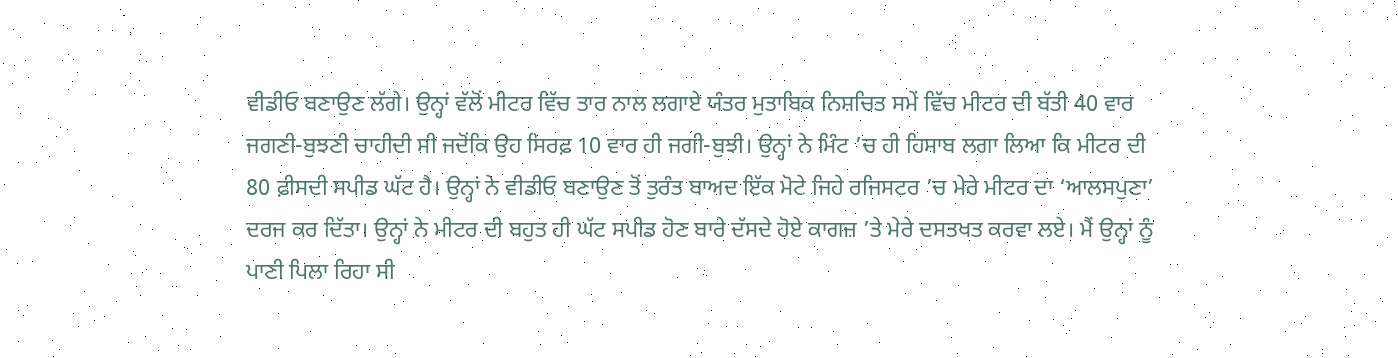ਵੀਡੀਓ ਬਣਾਉਣ ਲੱਗੇ। ਉਨ੍ਹਾਂ ਵੱਲੋਂ ਮੀਟਰ ਵਿੱਚ ਤਾਰ ਨਾਲ ਲਗਾਏ ਯੰਤਰ ਮੁਤਾਬਿਕ ਨਿਸ਼ਚਿਤ ਸਮੇਂ ਵਿੱਚ ਮੀਟਰ ਦੀ ਬੱਤੀ 40 ਵਾਰ ਜਗਣੀ-ਬੁਝਣੀ ਚਾਹੀਦੀ ਸੀ ਜਦੋਂਕਿ ਉਹ ਸਿਰਫ਼ 10 ਵਾਰ ਹੀ ਜਗੀ-ਬੁਝੀ। ਉਨ੍ਹਾਂ ਨੇ ਮਿੰਟ ’ਚ ਹੀ ਹਿਸਾਬ ਲਗਾ ਲਿਆ ਕਿ ਮੀਟਰ ਦੀ 80 ਫ਼ੀਸਦੀ ਸਪੀਡ ਘੱਟ ਹੈ। ਉਨ੍ਹਾਂ ਨੇ ਵੀਡੀਓ ਬਣਾਉਣ ਤੋਂ ਤੁਰੰਤ ਬਾਅਦ ਇੱਕ ਮੋਟੇ ਜਿਹੇ ਰਜਿਸਟਰ ’ਚ ਮੇਰੇ ਮੀਟਰ ਦਾ ‘ਆਲਸਪੁਣਾ’ ਦਰਜ ਕਰ ਦਿੱਤਾ। ਉਨ੍ਹਾਂ ਨੇ ਮੀਟਰ ਦੀ ਬਹੁਤ ਹੀ ਘੱਟ ਸਪੀਡ ਹੋਣ ਬਾਰੇ ਦੱਸਦੇ ਹੋਏ ਕਾਗਜ਼ ’ਤੇ ਮੇਰੇ ਦਸਤਖਤ ਕਰਵਾ ਲਏ। ਮੈਂ ਉਨ੍ਹਾਂ ਨੂੰ ਪਾਣੀ ਪਿਲਾ ਰਿਹਾ ਸੀ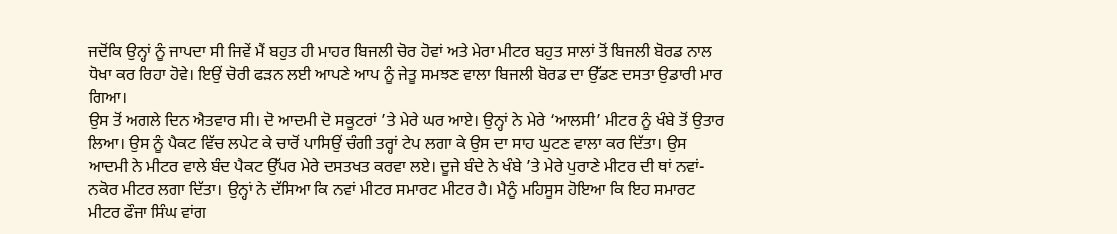ਜਦੋਂਕਿ ਉਨ੍ਹਾਂ ਨੂੰ ਜਾਪਦਾ ਸੀ ਜਿਵੇਂ ਮੈਂ ਬਹੁਤ ਹੀ ਮਾਹਰ ਬਿਜਲੀ ਚੋਰ ਹੋਵਾਂ ਅਤੇ ਮੇਰਾ ਮੀਟਰ ਬਹੁਤ ਸਾਲਾਂ ਤੋਂ ਬਿਜਲੀ ਬੋਰਡ ਨਾਲ ਧੋਖਾ ਕਰ ਰਿਹਾ ਹੋਵੇ। ਇਉਂ ਚੋਰੀ ਫੜਨ ਲਈ ਆਪਣੇ ਆਪ ਨੂੰ ਜੇਤੂ ਸਮਝਣ ਵਾਲਾ ਬਿਜਲੀ ਬੋਰਡ ਦਾ ਉੱਡਣ ਦਸਤਾ ਉਡਾਰੀ ਮਾਰ ਗਿਆ।
ਉਸ ਤੋਂ ਅਗਲੇ ਦਿਨ ਐਤਵਾਰ ਸੀ। ਦੋ ਆਦਮੀ ਦੋ ਸਕੂਟਰਾਂ ’ਤੇ ਮੇਰੇ ਘਰ ਆਏ। ਉਨ੍ਹਾਂ ਨੇ ਮੇਰੇ ‘ਆਲਸੀ’ ਮੀਟਰ ਨੂੰ ਖੰਬੇ ਤੋਂ ਉਤਾਰ ਲਿਆ। ਉਸ ਨੂੰ ਪੈਕਟ ਵਿੱਚ ਲਪੇਟ ਕੇ ਚਾਰੋਂ ਪਾਸਿਉਂ ਚੰਗੀ ਤਰ੍ਹਾਂ ਟੇਪ ਲਗਾ ਕੇ ਉਸ ਦਾ ਸਾਹ ਘੁਟਣ ਵਾਲਾ ਕਰ ਦਿੱਤਾ। ਉਸ ਆਦਮੀ ਨੇ ਮੀਟਰ ਵਾਲੇ ਬੰਦ ਪੈਕਟ ਉੱਪਰ ਮੇਰੇ ਦਸਤਖਤ ਕਰਵਾ ਲਏ। ਦੂਜੇ ਬੰਦੇ ਨੇ ਖੰਬੇ ’ਤੇ ਮੇਰੇ ਪੁਰਾਣੇ ਮੀਟਰ ਦੀ ਥਾਂ ਨਵਾਂ-ਨਕੋਰ ਮੀਟਰ ਲਗਾ ਦਿੱਤਾ। ਉਨ੍ਹਾਂ ਨੇ ਦੱਸਿਆ ਕਿ ਨਵਾਂ ਮੀਟਰ ਸਮਾਰਟ ਮੀਟਰ ਹੈ। ਮੈਨੂੰ ਮਹਿਸੂਸ ਹੋਇਆ ਕਿ ਇਹ ਸਮਾਰਟ ਮੀਟਰ ਫੌਜਾ ਸਿੰਘ ਵਾਂਗ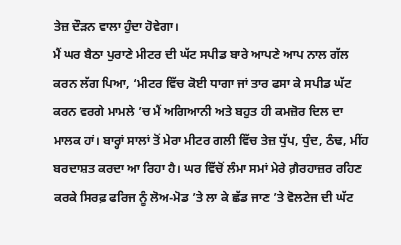ਤੇਜ਼ ਦੌੜਨ ਵਾਲਾ ਹੁੰਦਾ ਹੋਵੇਗਾ।
ਮੈਂ ਘਰ ਬੈਠਾ ਪੁਰਾਣੇ ਮੀਟਰ ਦੀ ਘੱਟ ਸਪੀਡ ਬਾਰੇ ਆਪਣੇ ਆਪ ਨਾਲ ਗੱਲ ਕਰਨ ਲੱਗ ਪਿਆ, ‘ਮੀਟਰ ਵਿੱਚ ਕੋਈ ਧਾਗਾ ਜਾਂ ਤਾਰ ਫਸਾ ਕੇ ਸਪੀਡ ਘੱਟ ਕਰਨ ਵਰਗੇ ਮਾਮਲੇ ’ਚ ਮੈਂ ਅਗਿਆਨੀ ਅਤੇ ਬਹੁਤ ਹੀ ਕਮਜ਼ੋਰ ਦਿਲ ਦਾ ਮਾਲਕ ਹਾਂ। ਬਾਰ੍ਹਾਂ ਸਾਲਾਂ ਤੋਂ ਮੇਰਾ ਮੀਟਰ ਗਲੀ ਵਿੱਚ ਤੇਜ਼ ਧੁੱਪ, ਧੁੰਦ, ਠੰਢ, ਮੀਂਹ ਬਰਦਾਸ਼ਤ ਕਰਦਾ ਆ ਰਿਹਾ ਹੈ। ਘਰ ਵਿੱਚੋਂ ਲੰਮਾ ਸਮਾਂ ਮੇਰੇ ਗ਼ੈਰਹਾਜ਼ਰ ਰਹਿਣ ਕਰਕੇ ਸਿਰਫ਼ ਫਰਿਜ ਨੂੰ ਲੋਅ-ਮੋਡ ’ਤੇ ਲਾ ਕੇ ਛੱਡ ਜਾਣ ’ਤੇ ਵੋਲਟੇਜ ਦੀ ਘੱਟ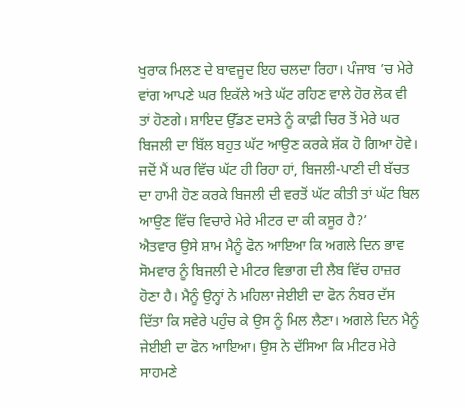ਖੁਰਾਕ ਮਿਲਣ ਦੇ ਬਾਵਜੂਦ ਇਹ ਚਲਦਾ ਰਿਹਾ। ਪੰਜਾਬ ’ਚ ਮੇਰੇ ਵਾਂਗ ਆਪਣੇ ਘਰ ਇਕੱਲੇ ਅਤੇ ਘੱਟ ਰਹਿਣ ਵਾਲੇ ਹੋਰ ਲੋਕ ਵੀ ਤਾਂ ਹੋਣਗੇ। ਸ਼ਾਇਦ ਉੱਡਣ ਦਸਤੇ ਨੂੰ ਕਾਫ਼ੀ ਚਿਰ ਤੋਂ ਮੇਰੇ ਘਰ ਬਿਜਲੀ ਦਾ ਬਿੱਲ ਬਹੁਤ ਘੱਟ ਆਉਣ ਕਰਕੇ ਸ਼ੱਕ ਹੋ ਗਿਆ ਹੋਵੇ। ਜਦੋਂ ਮੈਂ ਘਰ ਵਿੱਚ ਘੱਟ ਹੀ ਰਿਹਾ ਹਾਂ, ਬਿਜਲੀ-ਪਾਣੀ ਦੀ ਬੱਚਤ ਦਾ ਹਾਮੀ ਹੋਣ ਕਰਕੇ ਬਿਜਲੀ ਦੀ ਵਰਤੋਂ ਘੱਟ ਕੀਤੀ ਤਾਂ ਘੱਟ ਬਿਲ ਆਉਣ ਵਿੱਚ ਵਿਚਾਰੇ ਮੇਰੇ ਮੀਟਰ ਦਾ ਕੀ ਕਸੂਰ ਹੈ?’
ਐਤਵਾਰ ਉਸੇ ਸ਼ਾਮ ਮੈਨੂੰ ਫੋਨ ਆਇਆ ਕਿ ਅਗਲੇ ਦਿਨ ਭਾਵ ਸੋਮਵਾਰ ਨੂੰ ਬਿਜਲੀ ਦੇ ਮੀਟਰ ਵਿਭਾਗ ਦੀ ਲੈਬ ਵਿੱਚ ਹਾਜ਼ਰ ਹੋਣਾ ਹੈ। ਮੈਨੂੰ ਉਨ੍ਹਾਂ ਨੇ ਮਹਿਲਾ ਜੇਈਈ ਦਾ ਫੋਨ ਨੰਬਰ ਦੱਸ ਦਿੱਤਾ ਕਿ ਸਵੇਰੇ ਪਹੁੰਚ ਕੇ ਉਸ ਨੂੰ ਮਿਲ ਲੈਣਾ। ਅਗਲੇ ਦਿਨ ਮੈਨੂੰ ਜੇਈਈ ਦਾ ਫੋਨ ਆਇਆ। ਉਸ ਨੇ ਦੱਸਿਆ ਕਿ ਮੀਟਰ ਮੇਰੇ ਸਾਹਮਣੇ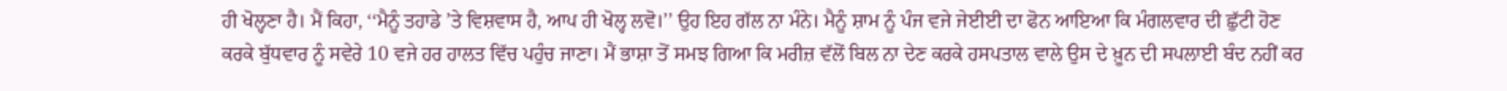ਹੀ ਖੋਲ੍ਹਣਾ ਹੈ। ਮੈਂ ਕਿਹਾ, ‘‘ਮੈਨੂੰ ਤਹਾਡੇ ’ਤੇ ਵਿਸ਼ਵਾਸ ਹੈ, ਆਪ ਹੀ ਖੋਲ੍ਹ ਲਵੋ।’’ ਉਹ ਇਹ ਗੱਲ ਨਾ ਮੰਨੇ। ਮੈਨੂੰ ਸ਼ਾਮ ਨੂੰ ਪੰਜ ਵਜੇ ਜੇਈਈ ਦਾ ਫੋਨ ਆਇਆ ਕਿ ਮੰਗਲਵਾਰ ਦੀ ਛੁੱਟੀ ਹੋਣ ਕਰਕੇ ਬੁੱਧਵਾਰ ਨੂੰ ਸਵੇਰੇ 10 ਵਜੇ ਹਰ ਹਾਲਤ ਵਿੱਚ ਪਹੁੰਚ ਜਾਣਾ। ਮੈਂ ਭਾਸ਼ਾ ਤੋਂ ਸਮਝ ਗਿਆ ਕਿ ਮਰੀਜ਼ ਵੱਲੋਂ ਬਿਲ ਨਾ ਦੇਣ ਕਰਕੇ ਹਸਪਤਾਲ ਵਾਲੇ ਉਸ ਦੇ ਖ਼ੂਨ ਦੀ ਸਪਲਾਈ ਬੰਦ ਨਹੀਂ ਕਰ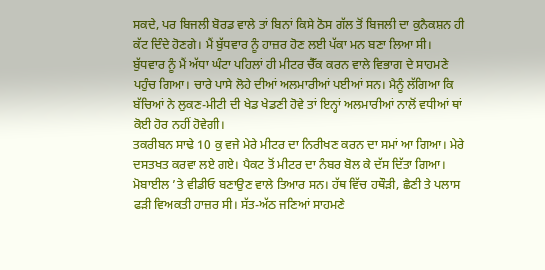ਸਕਦੇ, ਪਰ ਬਿਜਲੀ ਬੋਰਡ ਵਾਲੇ ਤਾਂ ਬਿਨਾਂ ਕਿਸੇ ਠੋਸ ਗੱਲ ਤੋਂ ਬਿਜਲੀ ਦਾ ਕੁਨੈਕਸ਼ਨ ਹੀ ਕੱਟ ਦਿੰਦੇ ਹੋਣਗੇ। ਮੈਂ ਬੁੱਧਵਾਰ ਨੂੰ ਹਾਜ਼ਰ ਹੋਣ ਲਈ ਪੱਕਾ ਮਨ ਬਣਾ ਲਿਆ ਸੀ।
ਬੁੱਧਵਾਰ ਨੂੰ ਮੈਂ ਅੱਧਾ ਘੰਟਾ ਪਹਿਲਾਂ ਹੀ ਮੀਟਰ ਚੈੱਕ ਕਰਨ ਵਾਲੇ ਵਿਭਾਗ ਦੇ ਸਾਹਮਣੇ ਪਹੁੰਚ ਗਿਆ। ਚਾਰੇ ਪਾਸੇ ਲੋਹੇ ਦੀਆਂ ਅਲਮਾਰੀਆਂ ਪਈਆਂ ਸਨ। ਮੈਨੂੰ ਲੱਗਿਆ ਕਿ ਬੱਚਿਆਂ ਨੇ ਲੁਕਣ-ਮੀਟੀ ਦੀ ਖੇਡ ਖੇਡਣੀ ਹੋਵੇ ਤਾਂ ਇਨ੍ਹਾਂ ਅਲਮਾਰੀਆਂ ਨਾਲੋਂ ਵਧੀਆਂ ਥਾਂ ਕੋਈ ਹੋਰ ਨਹੀਂ ਹੋਵੇਗੀ।
ਤਕਰੀਬਨ ਸਾਢੇ 10 ਕੁ ਵਜੇ ਮੇਰੇ ਮੀਟਰ ਦਾ ਨਿਰੀਖਣ ਕਰਨ ਦਾ ਸਮਾਂ ਆ ਗਿਆ। ਮੇਰੇ ਦਸਤਖਤ ਕਰਵਾ ਲਏ ਗਏ। ਪੈਕਟ ਤੋਂ ਮੀਟਰ ਦਾ ਨੰਬਰ ਬੋਲ ਕੇ ਦੱਸ ਦਿੱਤਾ ਗਿਆ। ਮੋਬਾਈਲ ’ਤੇ ਵੀਡੀਓ ਬਣਾਉਣ ਵਾਲੇ ਤਿਆਰ ਸਨ। ਹੱਥ ਵਿੱਚ ਹਥੌੜੀ, ਛੈਣੀ ਤੇ ਪਲਾਸ ਫੜੀ ਵਿਅਕਤੀ ਹਾਜ਼ਰ ਸੀ। ਸੱਤ-ਅੱਠ ਜਣਿਆਂ ਸਾਹਮਣੇ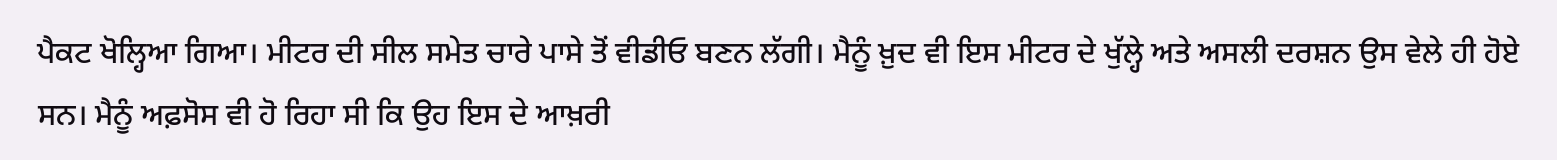ਪੈਕਟ ਖੋਲ੍ਹਿਆ ਗਿਆ। ਮੀਟਰ ਦੀ ਸੀਲ ਸਮੇਤ ਚਾਰੇ ਪਾਸੇ ਤੋਂ ਵੀਡੀਓ ਬਣਨ ਲੱਗੀ। ਮੈਨੂੰ ਖ਼ੁਦ ਵੀ ਇਸ ਮੀਟਰ ਦੇ ਖੁੱਲ੍ਹੇ ਅਤੇ ਅਸਲੀ ਦਰਸ਼ਨ ਉਸ ਵੇਲੇ ਹੀ ਹੋਏ ਸਨ। ਮੈਨੂੰ ਅਫ਼ਸੋਸ ਵੀ ਹੋ ਰਿਹਾ ਸੀ ਕਿ ਉਹ ਇਸ ਦੇ ਆਖ਼ਰੀ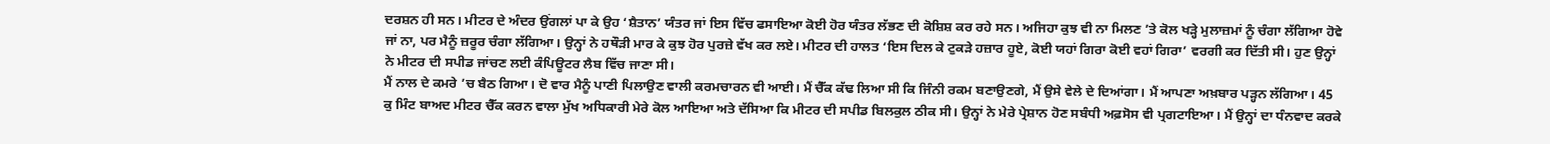ਦਰਸ਼ਨ ਹੀ ਸਨ। ਮੀਟਰ ਦੇ ਅੰਦਰ ਉਂਗਲਾਂ ਪਾ ਕੇ ਉਹ ‘ਸ਼ੈਤਾਨ’ ਯੰਤਰ ਜਾਂ ਇਸ ਵਿੱਚ ਫਸਾਇਆ ਕੋਈ ਹੋਰ ਯੰਤਰ ਲੱਭਣ ਦੀ ਕੋਸ਼ਿਸ਼ ਕਰ ਰਹੇ ਸਨ। ਅਜਿਹਾ ਕੁਝ ਵੀ ਨਾ ਮਿਲਣ ’ਤੇ ਕੋਲ ਖੜ੍ਹੇ ਮੁਲਾਜ਼ਮਾਂ ਨੂੰ ਚੰਗਾ ਲੱਗਿਆ ਹੋਵੇ ਜਾਂ ਨਾ, ਪਰ ਮੈਨੂੰ ਜ਼ਰੂਰ ਚੰਗਾ ਲੱਗਿਆ। ਉਨ੍ਹਾਂ ਨੇ ਹਥੌੜੀ ਮਾਰ ਕੇ ਕੁਝ ਹੋਰ ਪੁਰਜ਼ੇ ਵੱਖ ਕਰ ਲਏ। ਮੀਟਰ ਦੀ ਹਾਲਤ ‘ਇਸ ਦਿਲ ਕੇ ਟੁਕੜੇ ਹਜ਼ਾਰ ਹੂਏ, ਕੋਈ ਯਹਾਂ ਗਿਰਾ ਕੋਈ ਵਹਾਂ ਗਿਰਾ’ ਵਰਗੀ ਕਰ ਦਿੱਤੀ ਸੀ। ਹੁਣ ਉਨ੍ਹਾਂ ਨੇ ਮੀਟਰ ਦੀ ਸਪੀਡ ਜਾਂਚਣ ਲਈ ਕੰਪਿਊਟਰ ਲੈਬ ਵਿੱਚ ਜਾਣਾ ਸੀ।
ਮੈਂ ਨਾਲ ਦੇ ਕਮਰੇ ’ਚ ਬੈਠ ਗਿਆ। ਦੋ ਵਾਰ ਮੈਨੂੰ ਪਾਣੀ ਪਿਲਾਉਣ ਵਾਲੀ ਕਰਮਚਾਰਨ ਵੀ ਆਈ। ਮੈਂ ਚੈੱਕ ਕੱਢ ਲਿਆ ਸੀ ਕਿ ਜਿੰਨੀ ਰਕਮ ਬਣਾਉਣਗੇ, ਮੈਂ ਉਸੇ ਵੇਲੇ ਦੇ ਦਿਆਂਗਾ। ਮੈਂ ਆਪਣਾ ਅਖ਼ਬਾਰ ਪੜ੍ਹਨ ਲੱਗਿਆ। 45 ਕੁ ਮਿੰਟ ਬਾਅਦ ਮੀਟਰ ਚੈੱਕ ਕਰਨ ਵਾਲਾ ਮੁੱਖ ਅਧਿਕਾਰੀ ਮੇਰੇ ਕੋਲ ਆਇਆ ਅਤੇ ਦੱਸਿਆ ਕਿ ਮੀਟਰ ਦੀ ਸਪੀਡ ਬਿਲਕੁਲ ਠੀਕ ਸੀ। ਉਨ੍ਹਾਂ ਨੇ ਮੇਰੇ ਪ੍ਰੇਸ਼ਾਨ ਹੋਣ ਸਬੰਧੀ ਅਫ਼ਸੋਸ ਵੀ ਪ੍ਰਗਟਾਇਆ। ਮੈਂ ਉਨ੍ਹਾਂ ਦਾ ਧੰਨਵਾਦ ਕਰਕੇ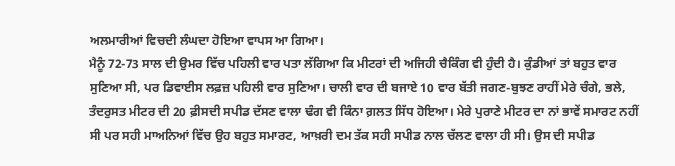ਅਲਮਾਰੀਆਂ ਵਿਚਦੀ ਲੰਘਦਾ ਹੋਇਆ ਵਾਪਸ ਆ ਗਿਆ।
ਮੈਨੂੰ 72-73 ਸਾਲ ਦੀ ਉਮਰ ਵਿੱਚ ਪਹਿਲੀ ਵਾਰ ਪਤਾ ਲੱਗਿਆ ਕਿ ਮੀਟਰਾਂ ਦੀ ਅਜਿਹੀ ਚੈਕਿੰਗ ਵੀ ਹੁੰਦੀ ਹੈ। ਕੁੰਡੀਆਂ ਤਾਂ ਬਹੁਤ ਵਾਰ ਸੁਣਿਆ ਸੀ, ਪਰ ਡਿਵਾਈਸ ਲਫ਼ਜ਼ ਪਹਿਲੀ ਵਾਰ ਸੁਣਿਆ। ਚਾਲੀ ਵਾਰ ਦੀ ਬਜਾਏ 10 ਵਾਰ ਬੱਤੀ ਜਗਣ-ਬੁਝਣ ਰਾਹੀਂ ਮੇਰੇ ਚੰਗੇ, ਭਲੇ, ਤੰਦਰੁਸਤ ਮੀਟਰ ਦੀ 20 ਫ਼ੀਸਦੀ ਸਪੀਡ ਦੱਸਣ ਵਾਲਾ ਢੰਗ ਵੀ ਕਿੰਨਾ ਗ਼ਲਤ ਸਿੱਧ ਹੋਇਆ। ਮੇਰੇ ਪੁਰਾਣੇ ਮੀਟਰ ਦਾ ਨਾਂ ਭਾਵੇਂ ਸਮਾਰਟ ਨਹੀਂ ਸੀ ਪਰ ਸਹੀ ਮਾਅਨਿਆਂ ਵਿੱਚ ਉਹ ਬਹੁਤ ਸਮਾਰਟ, ਆਖ਼ਰੀ ਦਮ ਤੱਕ ਸਹੀ ਸਪੀਡ ਨਾਲ ਚੱਲਣ ਵਾਲਾ ਹੀ ਸੀ। ਉਸ ਦੀ ਸਪੀਡ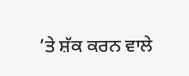’ਤੇ ਸ਼ੱਕ ਕਰਨ ਵਾਲੇ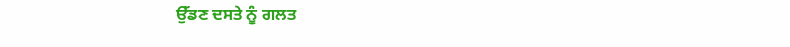ਉੱਡਣ ਦਸਤੇ ਨੂੰ ਗਲਤ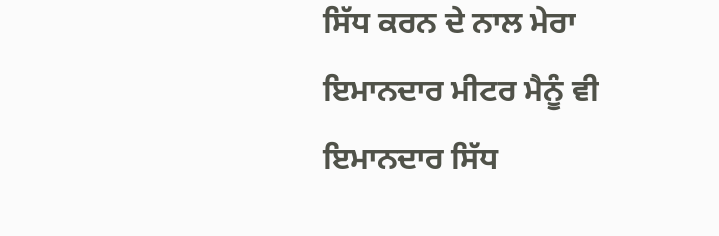ਸਿੱਧ ਕਰਨ ਦੇ ਨਾਲ ਮੇਰਾ ਇਮਾਨਦਾਰ ਮੀਟਰ ਮੈਨੂੰ ਵੀ ਇਮਾਨਦਾਰ ਸਿੱਧ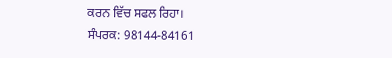ਕਰਨ ਵਿੱਚ ਸਫਲ ਰਿਹਾ।
ਸੰਪਰਕ: 98144-84161